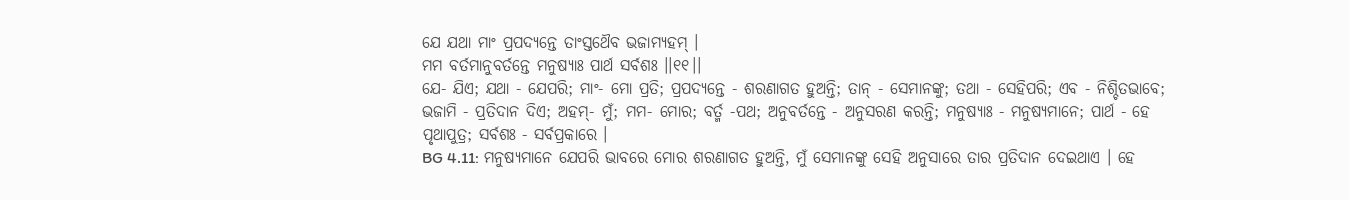ଯେ ଯଥା ମାଂ ପ୍ରପଦ୍ୟନ୍ତେ ତାଂସ୍ତଥୈବ ଭଜାମ୍ୟହମ୍ ।
ମମ ବର୍ତମାନୁବର୍ତନ୍ତେ ମନୁଷ୍ୟାଃ ପାର୍ଥ ସର୍ବଶଃ ।।୧୧।।
ଯେ- ଯିଏ; ଯଥା - ଯେପରି; ମାଂ- ମୋ ପ୍ରତି; ପ୍ରପଦ୍ୟନ୍ତେ - ଶରଣାଗତ ହୁଅନ୍ତି; ତାନ୍ - ସେମାନଙ୍କୁ; ତଥା - ସେହିପରି; ଏବ - ନିଶ୍ଚିତଭାବେ; ଭଜାମି - ପ୍ରତିଦାନ ଦିଏ; ଅହମ୍- ମୁଁ; ମମ- ମୋର; ବର୍ତ୍ମ -ପଥ; ଅନୁବର୍ତନ୍ତେ - ଅନୁସରଣ କରନ୍ତି; ମନୁଷ୍ୟାଃ - ମନୁଷ୍ୟମାନେ; ପାର୍ଥ - ହେ ପୃଥାପୁତ୍ର; ସର୍ବଶଃ - ସର୍ବପ୍ରକାରେ ।
BG 4.11: ମନୁଷ୍ୟମାନେ ଯେପରି ଭାବରେ ମୋର ଶରଣାଗତ ହୁଅନ୍ତି, ମୁଁ ସେମାନଙ୍କୁ ସେହି ଅନୁସାରେ ତାର ପ୍ରତିଦାନ ଦେଇଥାଏ । ହେ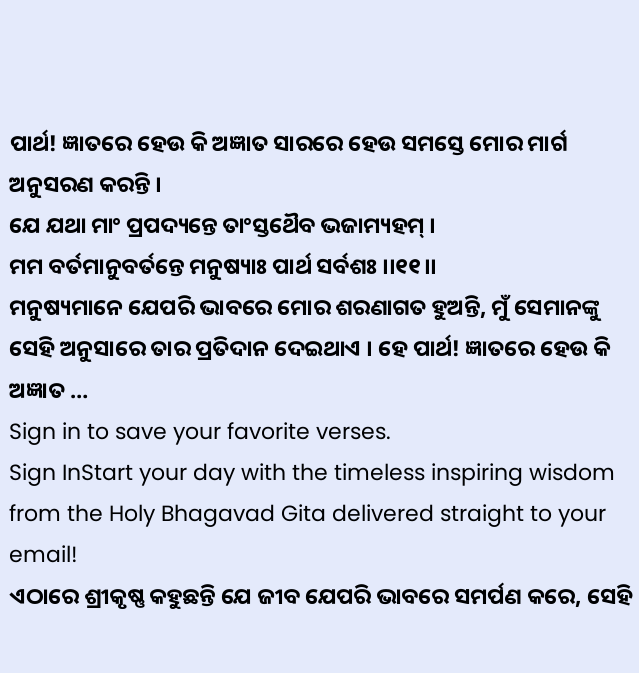ପାର୍ଥ! ଜ୍ଞାତରେ ହେଉ କି ଅଜ୍ଞାତ ସାରରେ ହେଉ ସମସ୍ତେ ମୋର ମାର୍ଗ ଅନୁସରଣ କରନ୍ତି ।
ଯେ ଯଥା ମାଂ ପ୍ରପଦ୍ୟନ୍ତେ ତାଂସ୍ତଥୈବ ଭଜାମ୍ୟହମ୍ ।
ମମ ବର୍ତମାନୁବର୍ତନ୍ତେ ମନୁଷ୍ୟାଃ ପାର୍ଥ ସର୍ବଶଃ ।।୧୧।।
ମନୁଷ୍ୟମାନେ ଯେପରି ଭାବରେ ମୋର ଶରଣାଗତ ହୁଅନ୍ତି, ମୁଁ ସେମାନଙ୍କୁ ସେହି ଅନୁସାରେ ତାର ପ୍ରତିଦାନ ଦେଇଥାଏ । ହେ ପାର୍ଥ! ଜ୍ଞାତରେ ହେଉ କି ଅଜ୍ଞାତ …
Sign in to save your favorite verses.
Sign InStart your day with the timeless inspiring wisdom from the Holy Bhagavad Gita delivered straight to your email!
ଏଠାରେ ଶ୍ରୀକୃଷ୍ଣ କହୁଛନ୍ତି ଯେ ଜୀବ ଯେପରି ଭାବରେ ସମର୍ପଣ କରେ, ସେହି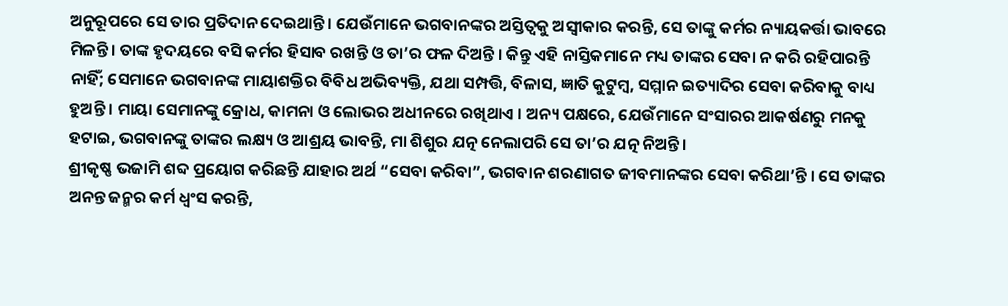ଅନୁରୂପରେ ସେ ତାର ପ୍ରତିଦାନ ଦେଇଥାନ୍ତି । ଯେଉଁମାନେ ଭଗବାନଙ୍କର ଅସ୍ତିତ୍ୱକୁ ଅସ୍ୱୀକାର କରନ୍ତି, ସେ ତାଙ୍କୁ କର୍ମର ନ୍ୟାୟକର୍ତ୍ତା ଭାବରେ ମିଳନ୍ତି । ତାଙ୍କ ହୃଦୟରେ ବସି କର୍ମର ହିସାବ ରଖନ୍ତି ଓ ତା’ର ଫଳ ଦିଅନ୍ତି । କିନ୍ତୁ ଏହି ନାସ୍ତିକମାନେ ମଧ୍ୟ ତାଙ୍କର ସେବା ନ କରି ରହିପାରନ୍ତି ନାହିଁ; ସେମାନେ ଭଗବାନଙ୍କ ମାୟାଶକ୍ତିର ବିବିଧ ଅଭିବ୍ୟକ୍ତି, ଯଥା ସମ୍ପତ୍ତି, ବିଳାସ, ଜ୍ଞାତି କୁଟୁମ୍ବ, ସମ୍ମାନ ଇତ୍ୟାଦିର ସେବା କରିବାକୁ ବାଧ୍ୟ ହୁଅନ୍ତି । ମାୟା ସେମାନଙ୍କୁ କ୍ରୋଧ, କାମନା ଓ ଲୋଭର ଅଧୀନରେ ରଖିଥାଏ । ଅନ୍ୟ ପକ୍ଷରେ, ଯେଉଁମାନେ ସଂସାରର ଆକର୍ଷଣରୁ ମନକୁ ହଟାଇ, ଭଗବାନଙ୍କୁ ତାଙ୍କର ଲକ୍ଷ୍ୟ ଓ ଆଶ୍ରୟ ଭାବନ୍ତି, ମା ଶିଶୁର ଯତ୍ନ ନେଲାପରି ସେ ତା’ର ଯତ୍ନ ନିଅନ୍ତି ।
ଶ୍ରୀକୃଷ୍ଣ ଭଜାମି ଶବ୍ଦ ପ୍ରୟୋଗ କରିଛନ୍ତି ଯାହାର ଅର୍ଥ “ସେବା କରିବା”, ଭଗବାନ ଶରଣାଗତ ଜୀବମାନଙ୍କର ସେବା କରିଥା’ନ୍ତି । ସେ ତାଙ୍କର ଅନନ୍ତ ଜନ୍ମର କର୍ମ ଧ୍ୱଂସ କରନ୍ତି,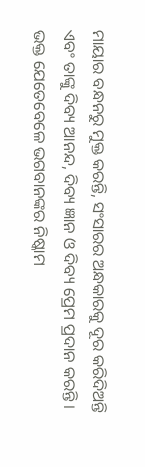ମାୟାର ବନ୍ଧନରୁ ମୁକ୍ତ କରନ୍ତି, ସଂସାରର ଅନ୍ଧକାରକୁ ଦୂର କରିଦିଅନ୍ତି ଏବଂ ତାଙ୍କୁ ଦିବ୍ୟ ଆନନ୍ଦ, ଦିବ୍ୟ ଜ୍ଞାନ ଓ ଦିବ୍ୟ ପ୍ରେମ ପ୍ରଦାନ କରନ୍ତି । ଭକ୍ତ ଯେତେବେଳେ ଭଗବାନଙ୍କର ନିଷ୍କାମ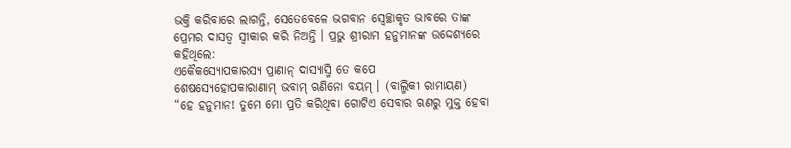ଭକ୍ତି କରିବାରେ ଲାଗନ୍ତି, ସେତେବେଳେ ଭଗବାନ ସ୍ୱେଚ୍ଛାକୃତ ଭାବରେ ତାଙ୍କ ପ୍ରେମର ଦାସତ୍ୱ ସ୍ୱୀକାର କରି ନିଅନ୍ତି । ପ୍ରଭୁ ଶ୍ରୀରାମ ହନୁମାନଙ୍କ ଉଦ୍ଦେଶ୍ୟରେ କହିଥିଲେ:
ଏକୈକସ୍ୟୋପକାରସ୍ୟ ପ୍ରାଣାନ୍ ଦାସ୍ୟାସ୍ମି ତେ କପେ
ଶେଷସ୍ୟେହୋପକାରାଣାମ୍ ଭବାମ୍ ଋଣିନୋ ବୟମ୍ । (ବାଲ୍ମିକୀ ରାମାୟଣ)
“ହେ ହନୁମାନ! ତୁମେ ମୋ ପ୍ରତି କରିଥିବା ଗୋଟିଏ ସେବାର ଋଣରୁ ମୁକ୍ତ ହେବା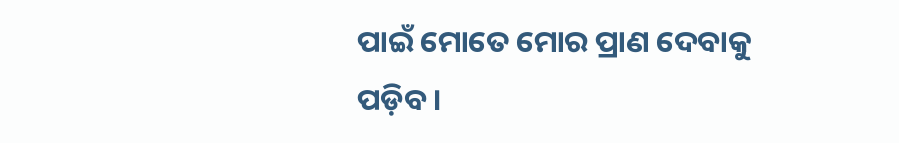ପାଇଁ ମୋତେ ମୋର ପ୍ରାଣ ଦେବାକୁ ପଡ଼ିବ ।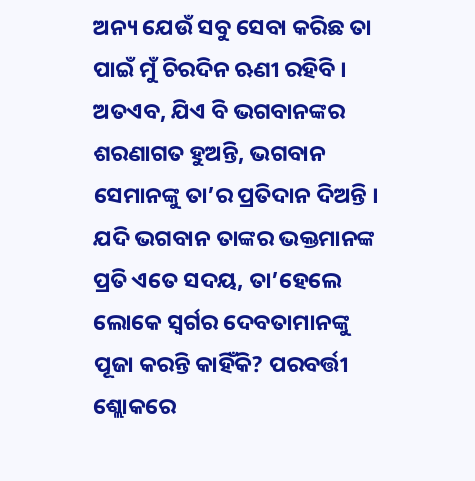ଅନ୍ୟ ଯେଉଁ ସବୁ ସେବା କରିଛ ତା ପାଇଁ ମୁଁ ଚିରଦିନ ଋଣୀ ରହିବି । ଅତଏବ, ଯିଏ ବି ଭଗବାନଙ୍କର ଶରଣାଗତ ହୁଅନ୍ତି, ଭଗବାନ ସେମାନଙ୍କୁ ତା’ର ପ୍ରତିଦାନ ଦିଅନ୍ତି ।
ଯଦି ଭଗବାନ ତାଙ୍କର ଭକ୍ତମାନଙ୍କ ପ୍ରତି ଏତେ ସଦୟ, ତା’ହେଲେ ଲୋକେ ସ୍ୱର୍ଗର ଦେବତାମାନଙ୍କୁ ପୂଜା କରନ୍ତି କାହିଁକି? ପରବର୍ତ୍ତୀ ଶ୍ଲୋକରେ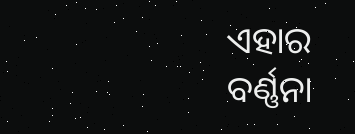ଏହାର ବର୍ଣ୍ଣନା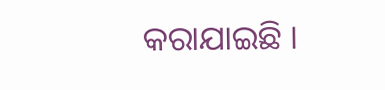କରାଯାଇଛି ।